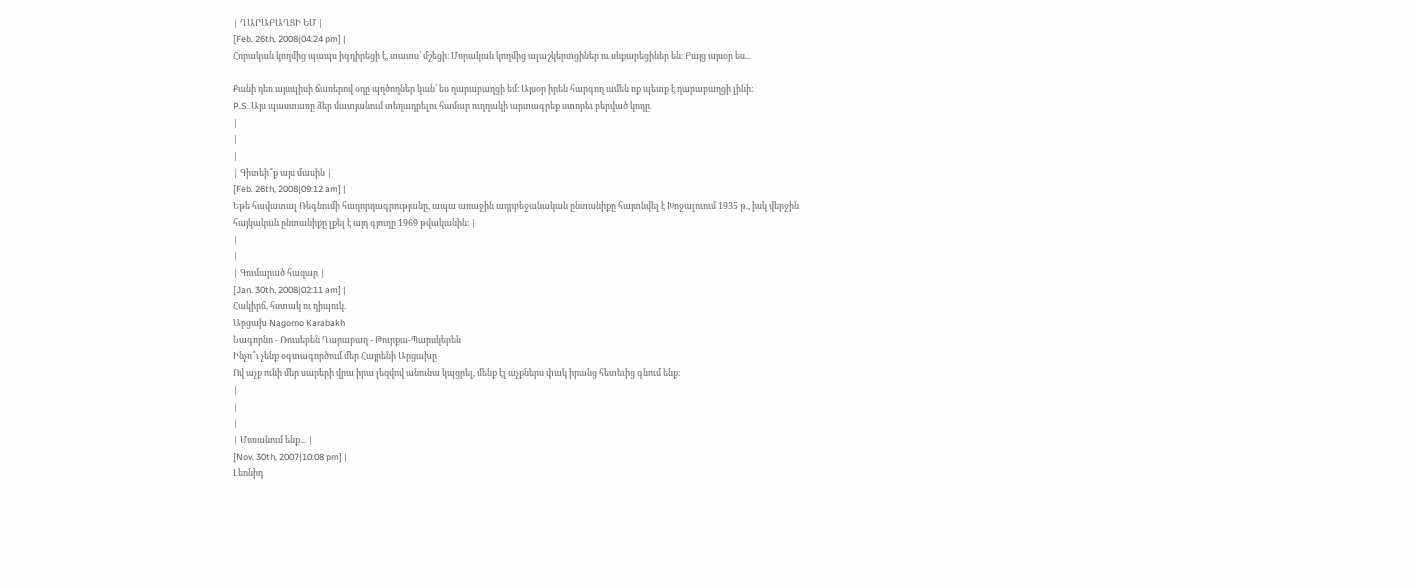| ՂԱՐԱԲԱՂՑԻ ԵՄ |
[Feb. 26th, 2008|04:24 pm] |
Հորական կողմից պապս իգդիրեցի է, տատս՝ մշեցի։ Մորական կողմից ալաշկերտցիներ ու սևքարեցիներ են։ Բայց այսօր ես...

Քանի դեռ այսպիսի ճառերով օդը պղծողներ կան՝ ես ղարաբաղցի եմ։ Այսօր իրեն հարգող ամեն ոք պետք է ղարաբաղցի լինի։
P.S. Այս պաստառը ձեր մատյանում տեղադրելու համար ուղղակի արտագրեք ստորեւ բերված կոդը.
|
|
|
| Գիտեի՞ք այս մասին |
[Feb. 26th, 2008|09:12 am] |
Եթե հավատալ Ռեգնումի հաղորդագրությանը, ապա առաջին ադրբեջանական ընտանիքը հայտնվել է Խոջալուում 1935 թ., իսկ վերջին հայկական ընտանիքը լքել է այդ գյուղը 1969 թվականին։ |
|
|
| Գումարած հազար |
[Jan. 30th, 2008|02:11 am] |
Հակիրճ, հստակ ու դիպուկ.
Արցախ Nagorno Karabakh
Նագորնո - Ռուսերեն Ղարաբաղ - Թուրքա-Պարսկերեն
Ինչո՞ւ չենք օգտագործում մեր Հայրենի Արցախը
Ով աչք ունի մեր սարերի վրա իրա լեզվով անունա կպցրել, մենք էլ աչքներս փակ իրանց հետեւից գնում ենք։
|
|
|
| Մոռանում ենք... |
[Nov. 30th, 2007|10:08 pm] |
Լեոնիդ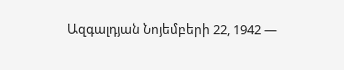Ազգալդյան Նոյեմբերի 22, 1942 —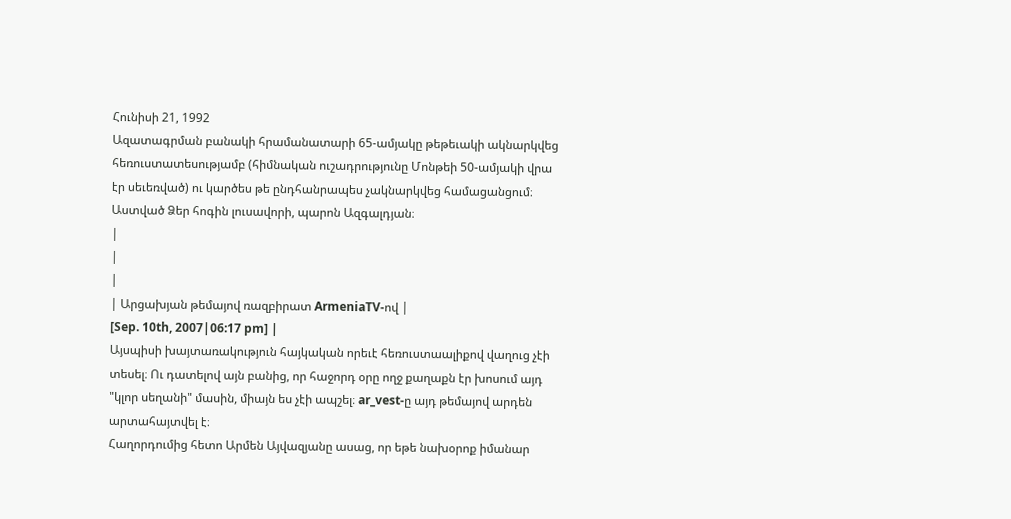Հունիսի 21, 1992
Ազատագրման բանակի հրամանատարի 65-ամյակը թեթեւակի ակնարկվեց հեռուստատեսությամբ (հիմնական ուշադրությունը Մոնթեի 50-ամյակի վրա էր սեւեռված) ու կարծես թե ընդհանրապես չակնարկվեց համացանցում։ Աստված Ձեր հոգին լուսավորի, պարոն Ազգալդյան։
|
|
|
| Արցախյան թեմայով ռազբիրատ ArmeniaTV-ով |
[Sep. 10th, 2007|06:17 pm] |
Այսպիսի խայտառակություն հայկական որեւէ հեռուստաալիքով վաղուց չէի տեսել։ Ու դատելով այն բանից, որ հաջորդ օրը ողջ քաղաքն էր խոսում այդ "կլոր սեղանի" մասին, միայն ես չէի ապշել։ ar_vest-ը այդ թեմայով արդեն արտահայտվել է։
Հաղորդումից հետո Արմեն Այվազյանը ասաց, որ եթե նախօրոք իմանար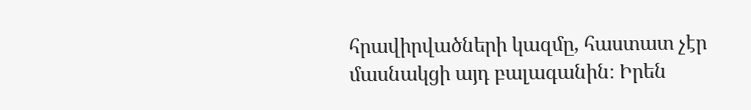հրավիրվածների կազմը, հաստատ չէր մասնակցի այդ բալագանին։ Իրեն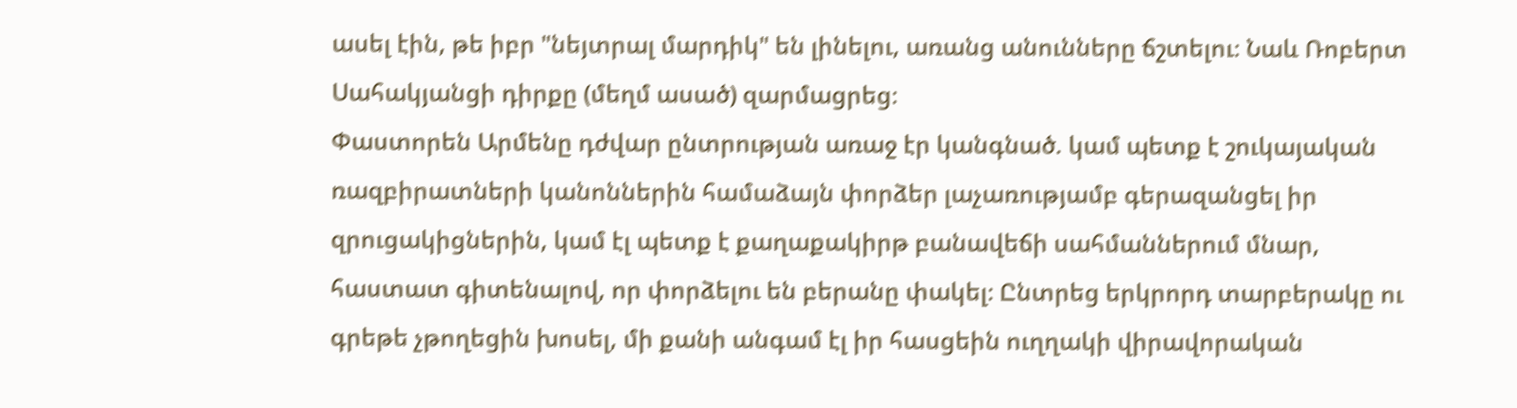ասել էին, թե իբր "նեյտրալ մարդիկ" են լինելու, առանց անունները ճշտելու։ Նաև Ռոբերտ Սահակյանցի դիրքը (մեղմ ասած) զարմացրեց։
Փաստորեն Արմենը դժվար ընտրության առաջ էր կանգնած. կամ պետք է շուկայական ռազբիրատների կանոններին համաձայն փորձեր լաչառությամբ գերազանցել իր զրուցակիցներին, կամ էլ պետք է քաղաքակիրթ բանավեճի սահմաններում մնար, հաստատ գիտենալով, որ փորձելու են բերանը փակել։ Ընտրեց երկրորդ տարբերակը ու գրեթե չթողեցին խոսել, մի քանի անգամ էլ իր հասցեին ուղղակի վիրավորական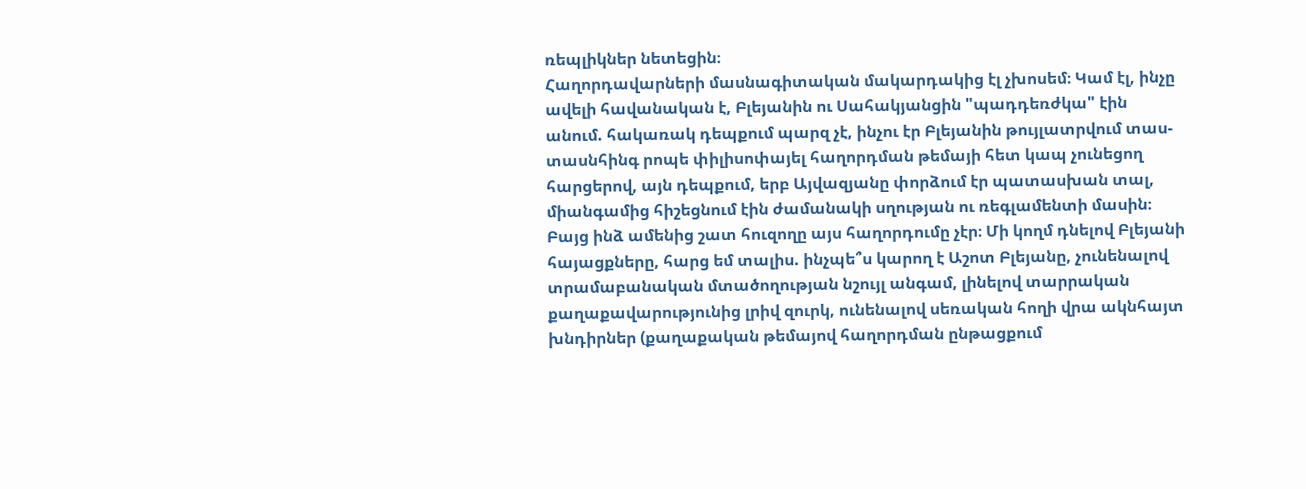ռեպլիկներ նետեցին։
Հաղորդավարների մասնագիտական մակարդակից էլ չխոսեմ։ Կամ էլ, ինչը ավելի հավանական է, Բլեյանին ու Սահակյանցին "պադդեռժկա" էին անում. հակառակ դեպքում պարզ չէ, ինչու էր Բլեյանին թույլատրվում տաս-տասնհինգ րոպե փիլիսոփայել հաղորդման թեմայի հետ կապ չունեցող հարցերով, այն դեպքում, երբ Այվազյանը փորձում էր պատասխան տալ, միանգամից հիշեցնում էին ժամանակի սղության ու ռեգլամենտի մասին։
Բայց ինձ ամենից շատ հուզողը այս հաղորդումը չէր։ Մի կողմ դնելով Բլեյանի հայացքները, հարց եմ տալիս. ինչպե՞ս կարող է Աշոտ Բլեյանը, չունենալով տրամաբանական մտածողության նշույլ անգամ, լինելով տարրական քաղաքավարությունից լրիվ զուրկ, ունենալով սեռական հողի վրա ակնհայտ խնդիրներ (քաղաքական թեմայով հաղորդման ընթացքում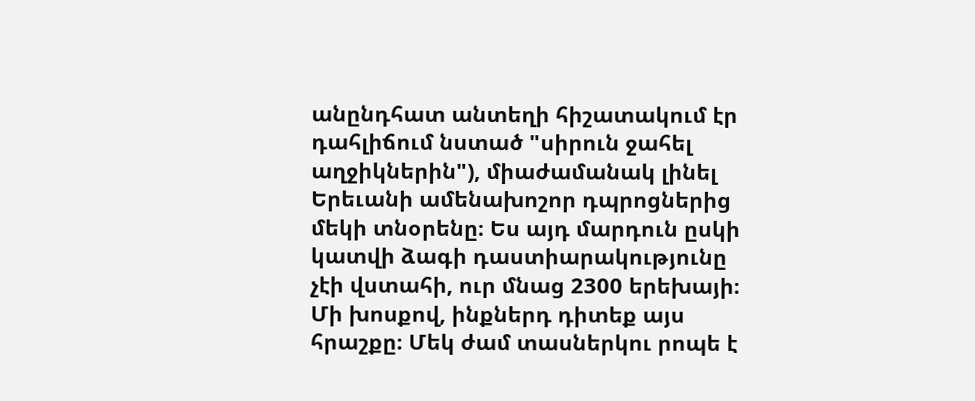անընդհատ անտեղի հիշատակում էր դահլիճում նստած "սիրուն ջահել աղջիկներին"), միաժամանակ լինել Երեւանի ամենախոշոր դպրոցներից մեկի տնօրենը։ Ես այդ մարդուն ըսկի կատվի ձագի դաստիարակությունը չէի վստահի, ուր մնաց 2300 երեխայի։
Մի խոսքով, ինքներդ դիտեք այս հրաշքը։ Մեկ ժամ տասներկու րոպե է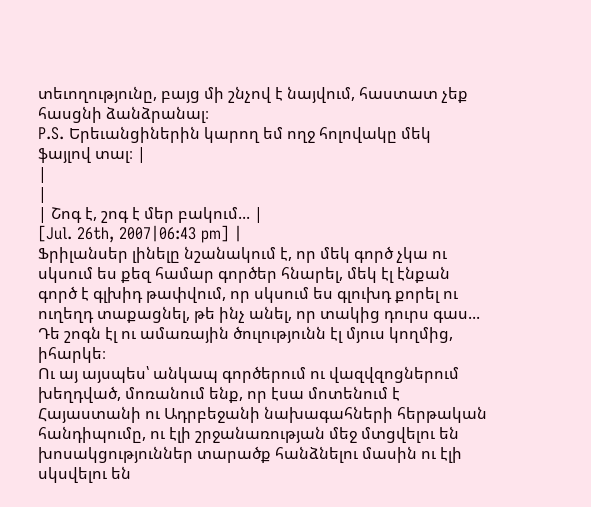տեւողությունը, բայց մի շնչով է նայվում, հաստատ չեք հասցնի ձանձրանալ։
P.S. Երեւանցիներին կարող եմ ողջ հոլովակը մեկ ֆայլով տալ։ |
|
|
| Շոգ է, շոգ է մեր բակում... |
[Jul. 26th, 2007|06:43 pm] |
Ֆրիլանսեր լինելը նշանակում է, որ մեկ գործ չկա ու սկսում ես քեզ համար գործեր հնարել, մեկ էլ էնքան գործ է գլխիդ թափվում, որ սկսում ես գլուխդ քորել ու ուղեղդ տաքացնել, թե ինչ անել, որ տակից դուրս գաս... Դե շոգն էլ ու ամառային ծուլությունն էլ մյուս կողմից, իհարկե։
Ու այ այսպես՝ անկապ գործերում ու վազվզոցներում խեղդված, մոռանում ենք, որ էսա մոտենում է Հայաստանի ու Ադրբեջանի նախագահների հերթական հանդիպումը, ու էլի շրջանառության մեջ մտցվելու են խոսակցություններ տարածք հանձնելու մասին ու էլի սկսվելու են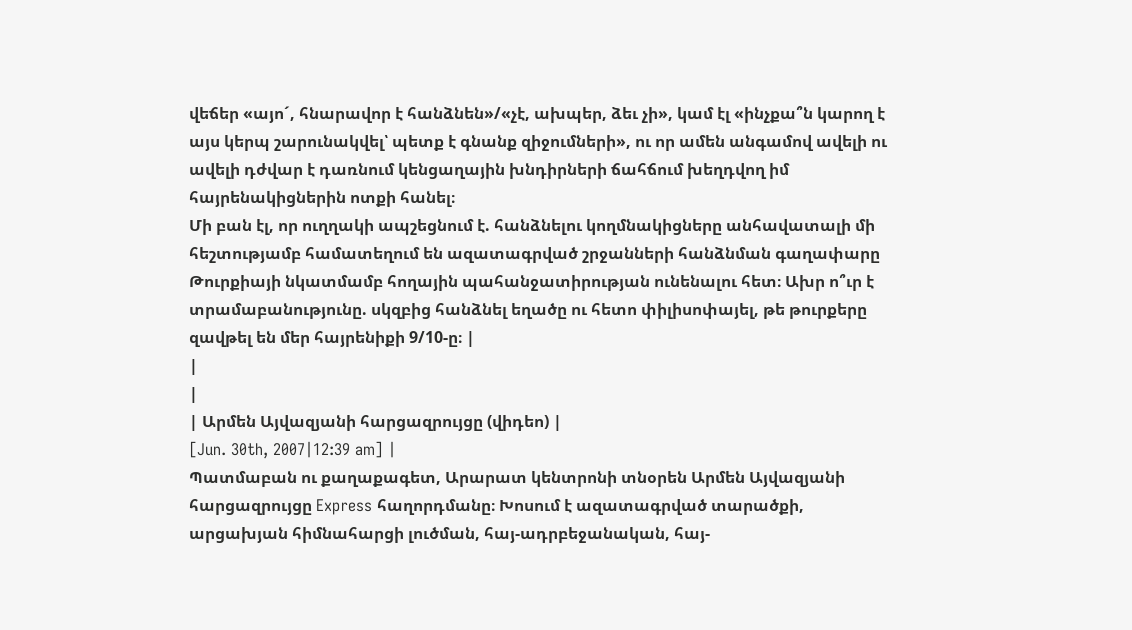վեճեր «այո´, հնարավոր է հանձնեն»/«չէ, ախպեր, ձեւ չի», կամ էլ «ինչքա՞ն կարող է այս կերպ շարունակվել՝ պետք է գնանք զիջումների», ու որ ամեն անգամով ավելի ու ավելի դժվար է դառնում կենցաղային խնդիրների ճահճում խեղդվող իմ հայրենակիցներին ոտքի հանել։
Մի բան էլ, որ ուղղակի ապշեցնում է. հանձնելու կողմնակիցները անհավատալի մի հեշտությամբ համատեղում են ազատագրված շրջանների հանձնման գաղափարը Թուրքիայի նկատմամբ հողային պահանջատիրության ունենալու հետ։ Ախր ո՞ւր է տրամաբանությունը. սկզբից հանձնել եղածը ու հետո փիլիսոփայել, թե թուրքերը զավթել են մեր հայրենիքի 9/10-ը։ |
|
|
| Արմեն Այվազյանի հարցազրույցը (վիդեո) |
[Jun. 30th, 2007|12:39 am] |
Պատմաբան ու քաղաքագետ, Արարատ կենտրոնի տնօրեն Արմեն Այվազյանի հարցազրույցը Express հաղորդմանը։ Խոսում է ազատագրված տարածքի, արցախյան հիմնահարցի լուծման, հայ-ադրբեջանական, հայ-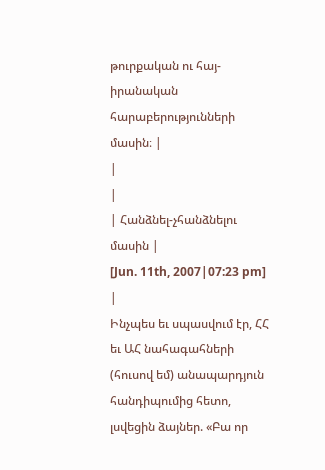թուրքական ու հայ-իրանական հարաբերությունների մասին։ |
|
|
| Հանձնել-չհանձնելու մասին |
[Jun. 11th, 2007|07:23 pm] |
Ինչպես եւ սպասվում էր, ՀՀ եւ ԱՀ նահագահների (հուսով եմ) անապարդյուն հանդիպումից հետո, լսվեցին ձայներ. «Բա որ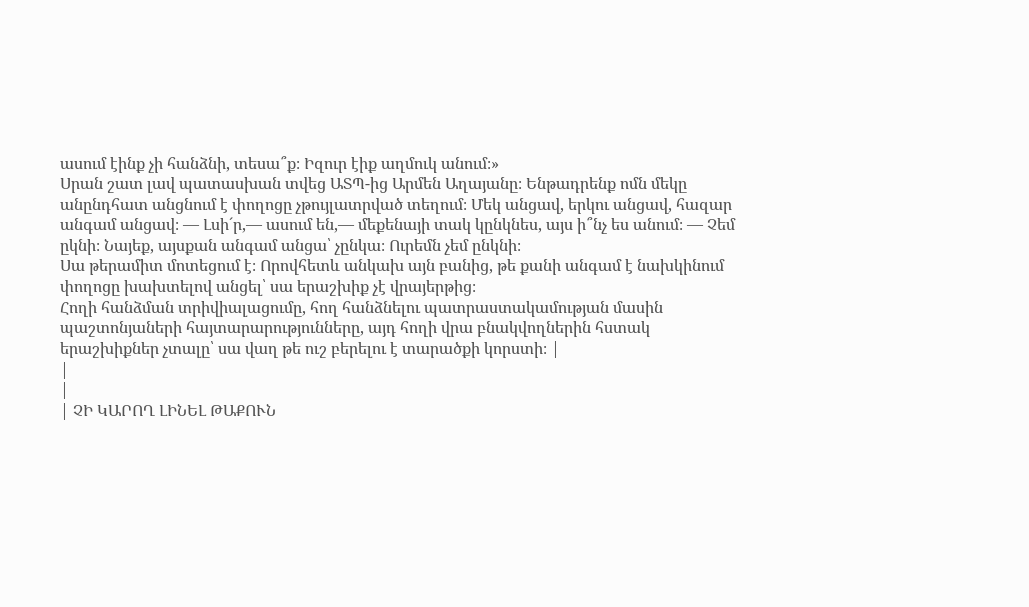ասում էինք չի հանձնի, տեսա՞ք։ Իզուր էիք աղմուկ անում։»
Սրան շատ լավ պատասխան տվեց ԱՏՊ-ից Արմեն Աղայանը։ Ենթադրենք ոմն մեկը անընդհատ անցնում է փողոցը չթույլատրված տեղում։ Մեկ անցավ, երկու անցավ, հազար անգամ անցավ։ — Լսի´ր,— ասում են,— մեքենայի տակ կընկնես, այս ի՞նչ ես անում։ — Չեմ ըկնի։ Նայեք, այսքան անգամ անցա՝ չընկա։ Ուրեմն չեմ ընկնի։
Սա թերամիտ մոտեցում է։ Որովհետև անկախ այն բանից, թե քանի անգամ է նախկինում փողոցը խախտելով անցել՝ սա երաշխիք չէ վրայերթից։
Հողի հանձման տրիվիալացումը, հող հանձնելու պատրաստակամության մասին պաշտոնյաների հայտարարությունները, այդ հողի վրա բնակվողներին հստակ երաշխիքներ չտալը՝ սա վաղ թե ուշ բերելու է տարածքի կորստի։ |
|
|
| ՉԻ ԿԱՐՈՂ ԼԻՆԵԼ ԹԱՔՈՒՆ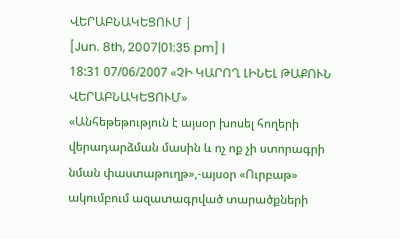ՎԵՐԱԲՆԱԿԵՑՈՒՄ |
[Jun. 8th, 2007|01:35 pm] |
18:31 07/06/2007 «ՉԻ ԿԱՐՈՂ ԼԻՆԵԼ ԹԱՔՈՒՆ ՎԵՐԱԲՆԱԿԵՑՈՒՄ»
«Անհեթեթություն է այսօր խոսել հողերի վերադարձման մասին և ոչ ոք չի ստորագրի նման փաստաթուղթ»,-այսօր «Ուրբաթ» ակումբում ազատագրված տարածքների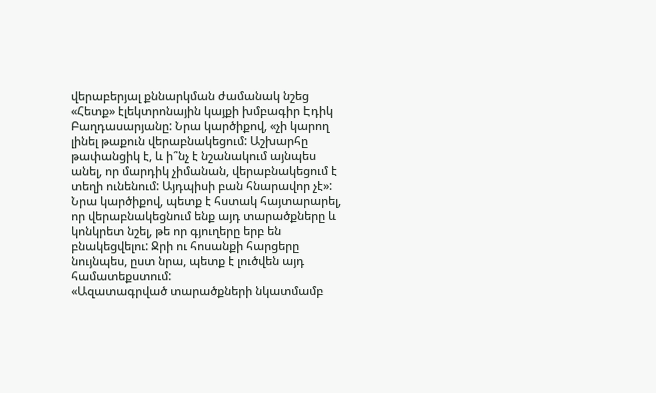վերաբերյալ քննարկման ժամանակ նշեց «Հետք» էլեկտրոնային կայքի խմբագիր Էդիկ Բաղդասարյանը: Նրա կարծիքով, «չի կարող լինել թաքուն վերաբնակեցում: Աշխարհը թափանցիկ է, և ի՞նչ է նշանակում այնպես անել, որ մարդիկ չիմանան, վերաբնակեցում է տեղի ունենում: Այդպիսի բան հնարավոր չէ»: Նրա կարծիքով, պետք է հստակ հայտարարել, որ վերաբնակեցնում ենք այդ տարածքները և կոնկրետ նշել, թե որ գյուղերը երբ են բնակեցվելու: Ջրի ու հոսանքի հարցերը նույնպես, ըստ նրա, պետք է լուծվեն այդ համատեքստում:
«Ազատագրված տարածքների նկատմամբ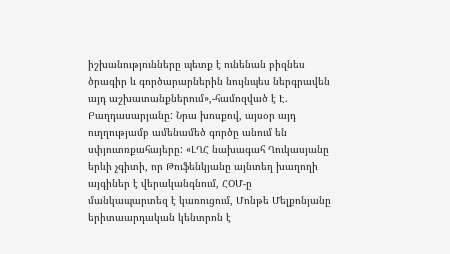իշխանությունները պետք է ունենան բիզնես ծրագիր և գործարարներին նույնպես ներգրավեն այդ աշխատանքներում»,-համոզված է Է. Բաղդասարյանը: Նրա խոսքով, այսօր այդ ուղղությամբ ամենամեծ գործը անում են սփյուտռքահայերը: «ԼՂՀ նախագահ Ղուկասյանը երևի չգիտի, որ Թուֆենկյանը այնտեղ խաղողի այգիներ է վերականգնում, ՀՕՄ-ը մանկապարտեզ է կառուցում, Մոնթե Մելքոնյանը երիտաարդական կենտրոն է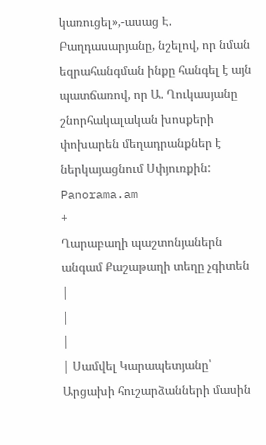կառուցել»,-ասաց Է. Բաղդասարյանը, նշելով, որ նման եզրահանգման ինքը հանգել է այն պատճառով, որ Ա. Ղուկասյանը շնորհակալական խոսքերի փոխարեն մեղադրանքներ է ներկայացնում Սփյուռքին:
Panorama.am
+
Ղարաբաղի պաշտոնյաներն անգամ Քաշաթաղի տեղը չգիտեն |
|
|
| Սամվել Կարապետյանը՝ Արցախի հուշարձանների մասին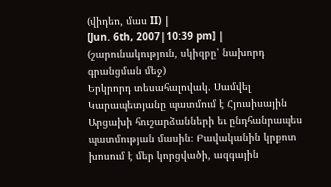(վիդեո, մաս II) |
[Jun. 6th, 2007|10:39 pm] |
(շարունակություն, սկիզբը՝ նախորդ գրանցման մեջ)
Երկրորդ տեսահալովակ. Սամվել Կարապետյանը պատմում է Հյուսիսային Արցախի հուշարձանների եւ ընդհանրապես պատմության մասին։ Բավականին կրքոտ խոսում է մեր կորցվածի, ազգային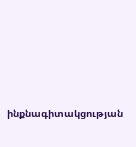ինքնագիտակցության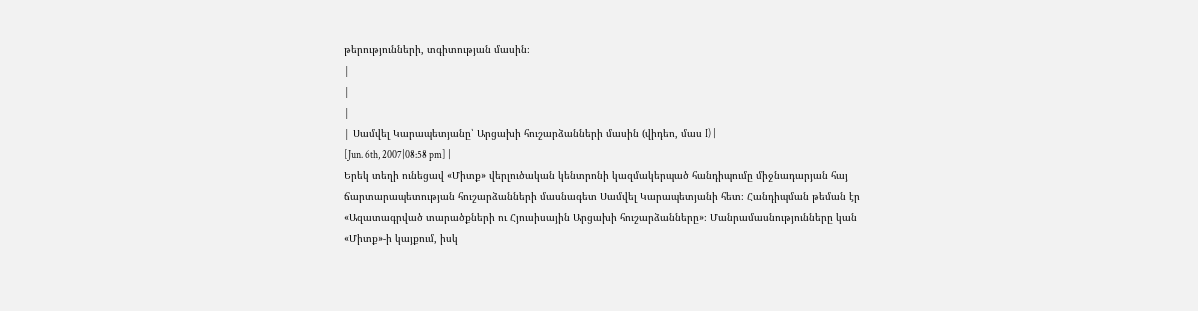թերությունների, տգիտության մասին։
|
|
|
| Սամվել Կարապետյանը՝ Արցախի հուշարձանների մասին (վիդեո, մաս I) |
[Jun. 6th, 2007|08:58 pm] |
Երեկ տեղի ունեցավ «Միտք» վերլուծական կենտրոնի կազմակերպած հանդիպումը միջնադարյան հայ ճարտարապետության հուշարձանների մասնագետ Սամվել Կարապետյանի հետ։ Հանդիպման թեման էր «Ազատագրված տարածքների ու Հյուսիսային Արցախի հուշարձանները»։ Մանրամասնությունները կան «Միտք»-ի կայքում, իսկ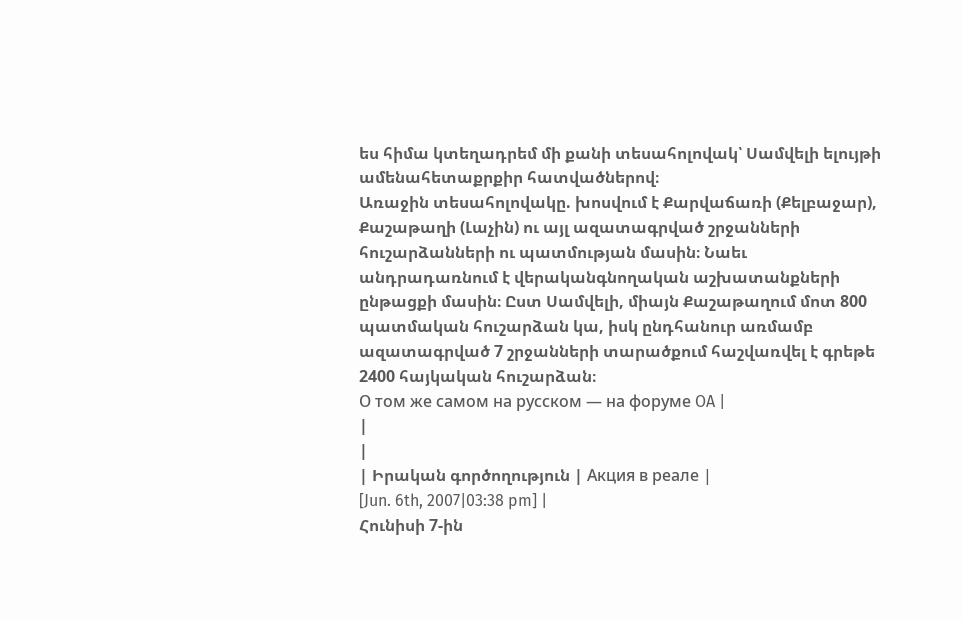ես հիմա կտեղադրեմ մի քանի տեսահոլովակ՝ Սամվելի ելույթի ամենահետաքրքիր հատվածներով։
Առաջին տեսահոլովակը. խոսվում է Քարվաճառի (Քելբաջար), Քաշաթաղի (Լաչին) ու այլ ազատագրված շրջանների հուշարձանների ու պատմության մասին։ Նաեւ անդրադառնում է վերականգնողական աշխատանքների ընթացքի մասին։ Ըստ Սամվելի, միայն Քաշաթաղում մոտ 800 պատմական հուշարձան կա, իսկ ընդհանուր առմամբ ազատագրված 7 շրջանների տարածքում հաշվառվել է գրեթե 2400 հայկական հուշարձան։
О том же самом на русском — на форуме OA |
|
|
| Իրական գործողություն | Акция в реале |
[Jun. 6th, 2007|03:38 pm] |
Հունիսի 7-ին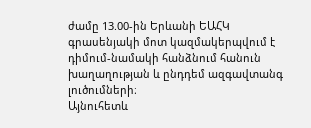ժամը 13.00-ին Երևանի ԵԱՀԿ գրասենյակի մոտ կազմակերպվում է դիմում-նամակի հանձնում հանուն խաղաղության և ընդդեմ ազգավտանգ լուծումների։
Այնուհետև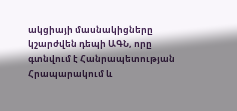ակցիայի մասնակիցները կշարժվեն դեպի ԱԳՆ, որը գտնվում է Հանրապետության Հրապարակում և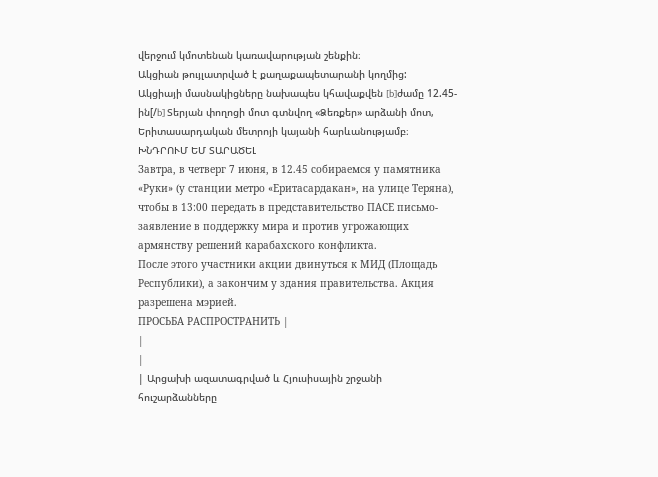վերջում կմոտենան կառավարության շենքին։
Ակցիան թույլատրված է քաղաքապետարանի կողմից:
Ակցիայի մասնակիցները նախապես կհավաքվեն [b]ժամը 12.45-ին[/b] Տերյան փողոցի մոտ գտնվող «Ձեռքեր» արձանի մոտ, Երիտասարդական մետրոյի կայանի հարևանությամբ։
ԽՆԴՐՈՒՄ ԵՄ ՏԱՐԱԾԵԼ
Завтра, в четверг 7 июня, в 12.45 собираемся у памятника «Руки» (у станции метро «Еритасардакан», на улице Теряна), чтобы в 13:00 передать в представительство ПАСЕ письмо-заявление в поддержку мира и против угрожающих армянству решений карабахского конфликта.
После этого участники акции двинуться к МИД (Площадь Республики), а закончим у здания правительства. Акция разрешена мэрией.
ПРОСЬБА РАСПРОСТРАНИТЬ |
|
|
| Արցախի ազատագրված և Հյուսիսային շրջանի հուշարձանները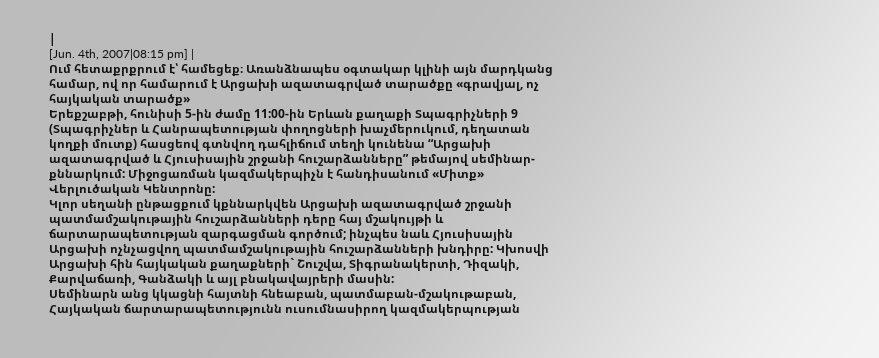|
[Jun. 4th, 2007|08:15 pm] |
Ում հետաքրքրում է՝ համեցեք։ Առանձնապես օգտակար կլինի այն մարդկանց համար, ով որ համարում է Արցախի ազատագրված տարածքը «գրավյալ, ոչ հայկական տարածք»
Երեքշաբթի, հունիսի 5-ին ժամը 11:00-ին Երևան քաղաքի Տպագրիչների 9 (Տպագրիչներ և Հանրապետության փողոցների խաչմերուկում, դեղատան կողքի մուտք) հասցեով գտնվող դահլիճում տեղի կունենա “Արցախի ազատագրված և Հյուսիսային շրջանի հուշարձանները” թեմայով սեմինար-քննարկում: Միջոցառման կազմակերպիչն է հանդիսանում «Միտք» Վերլուծական Կենտրոնը:
Կլոր սեղանի ընթացքում կքննարկվեն Արցախի ազատագրված շրջանի պատմամշակութային հուշարձանների դերը հայ մշակույթի և ճարտարապետության զարգացման գործում; ինչպես նաև Հյուսիսային Արցախի ոչնչացվող պատմամշակութային հուշարձանների խնդիրը: Կխոսվի Արցախի հին հայկական քաղաքների` Շուշվա, Տիգրանակերտի, Դիզակի, Քարվաճառի, Գանձակի և այլ բնակավայրերի մասին:
Սեմինարն անց կկացնի հայտնի հնեաբան, պատմաբան-մշակութաբան, Հայկական ճարտարապետությունն ուսումնասիրող կազմակերպության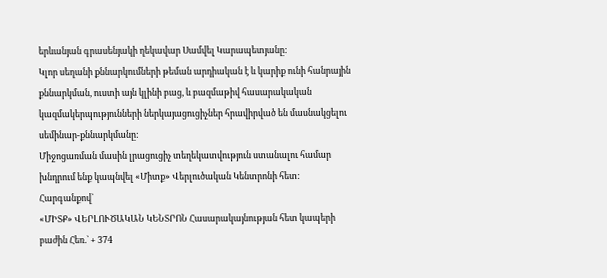երևանյան գրասենյակի ղեկավար Սամվել Կարապետյանը:
Կլոր սեղանի քննարկումների թեման արդիական է և կարիք ունի հանրային քննարկման, ուստի այն կլինի բաց, և բազմաթիվ հասարակական կազմակերպությունների ներկայացուցիչներ հրավիրված են մասնակցելու սեմինար-քննարկմանը:
Միջոցառման մասին լրացուցիչ տեղեկատվություն ստանալու համար խնդրում ենք կապնվել «Միտք» Վերլուծական Կենտրոնի հետ:
Հարգանքով`
«ՄԻՏՔ» ՎԵՐԼՈՒԾԱԿԱՆ ԿԵՆՏՐՈՆ Հասարակայնության հետ կապերի բաժին Հեռ.` + 374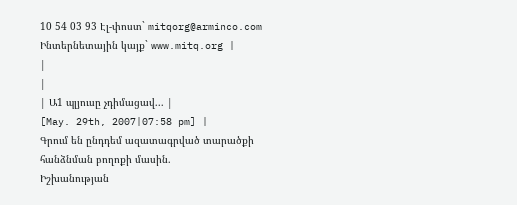10 54 03 93 Էլ-փոստ` mitqorg@arminco.com Ինտերնետային կայք` www.mitq.org |
|
|
| Ա1 պլյուսը չդիմացավ... |
[May. 29th, 2007|07:58 pm] |
Գրում են ընդդեմ ազատագրված տարածքի հանձնման բողոքի մասին.
Իշխանության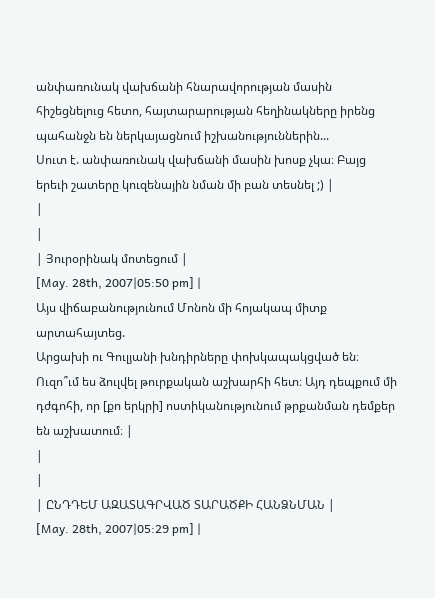անփառունակ վախճանի հնարավորության մասին հիշեցնելուց հետո, հայտարարության հեղինակները իրենց պահանջն են ներկայացնում իշխանություններին...
Սուտ է. անփառունակ վախճանի մասին խոսք չկա։ Բայց երեւի շատերը կուզենային նման մի բան տեսնել ;) |
|
|
| Յուրօրինակ մոտեցում |
[May. 28th, 2007|05:50 pm] |
Այս վիճաբանությունում Մոնոն մի հոյակապ միտք արտահայտեց.
Արցախի ու Գուլյանի խնդիրները փոխկապակցված են։ Ուզո՞ւմ ես ձուլվել թուրքական աշխարհի հետ։ Այդ դեպքում մի դժգոհի, որ [քո երկրի] ոստիկանությունում թրքանման դեմքեր են աշխատում։ |
|
|
| ԸՆԴԴԵՄ ԱԶԱՏԱԳՐՎԱԾ ՏԱՐԱԾՔԻ ՀԱՆՁՆՄԱՆ |
[May. 28th, 2007|05:29 pm] |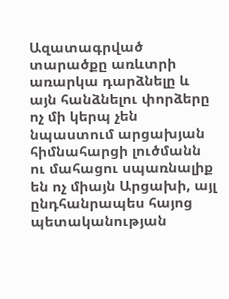Ազատագրված տարածքը առևտրի առարկա դարձնելը և այն հանձնելու փորձերը ոչ մի կերպ չեն նպաստում արցախյան հիմնահարցի լուծմանն ու մահացու սպառնալիք են ոչ միայն Արցախի, այլ ընդհանրապես հայոց պետականության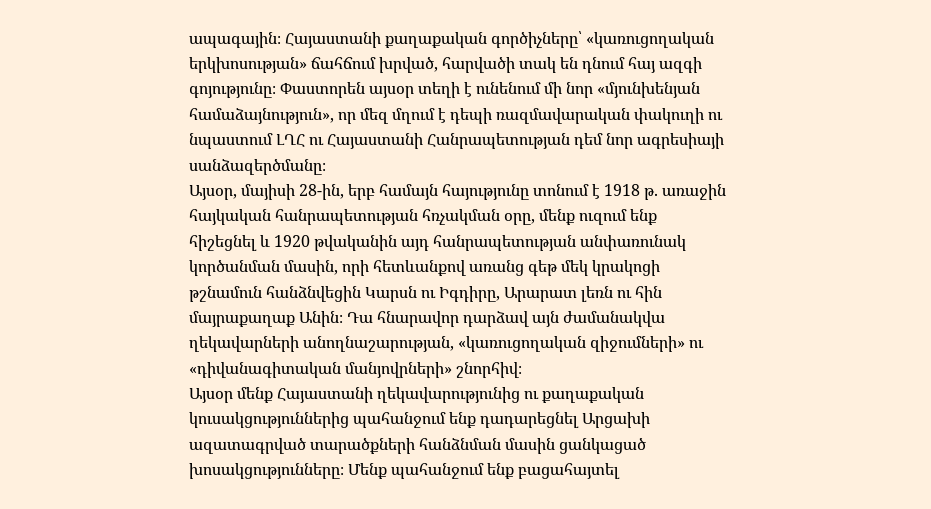ապագային։ Հայաստանի քաղաքական գործիչները՝ «կառուցողական երկխոսության» ճահճում խրված, հարվածի տակ են դնում հայ ազգի գոյությունը։ Փաստորեն այսօր տեղի է ունենում մի նոր «մյունխենյան համաձայնություն», որ մեզ մղում է դեպի ռազմավարական փակուղի ու նպաստում ԼՂՀ ու Հայաստանի Հանրապետության դեմ նոր ագրեսիայի սանձազերծմանը։
Այսօր, մայիսի 28-ին, երբ համայն հայությունը տոնում է 1918 թ. առաջին հայկական հանրապետության հռչակման օրը, մենք ուզում ենք հիշեցնել և 1920 թվականին այդ հանրապետության անփառունակ կործանման մասին, որի հետևանքով առանց գեթ մեկ կրակոցի թշնամուն հանձնվեցին Կարսն ու Իգդիրը, Արարատ լեռն ու հին մայրաքաղաք Անին։ Դա հնարավոր դարձավ այն ժամանակվա ղեկավարների անողնաշարության, «կառուցողական զիջումների» ու «դիվանագիտական մանյովրների» շնորհիվ։
Այսօր մենք Հայաստանի ղեկավարությունից ու քաղաքական կուսակցություններից պահանջում ենք դադարեցնել Արցախի ազատագրված տարածքների հանձնման մասին ցանկացած խոսակցությունները։ Մենք պահանջում ենք բացահայտել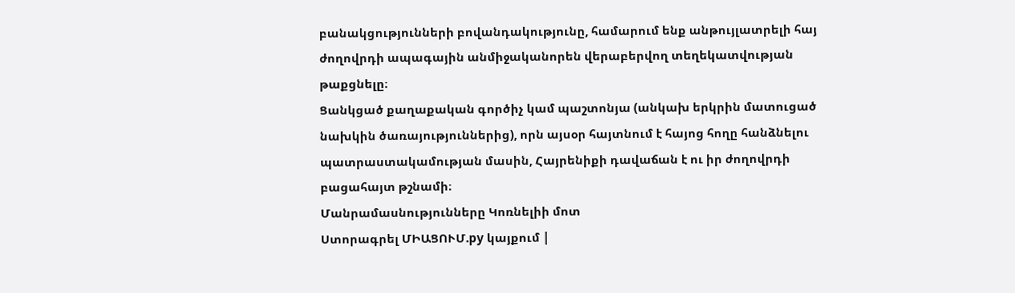բանակցությունների բովանդակությունը, համարում ենք անթույլատրելի հայ ժողովրդի ապագային անմիջականորեն վերաբերվող տեղեկատվության թաքցնելը։
Ցանկցած քաղաքական գործիչ կամ պաշտոնյա (անկախ երկրին մատուցած նախկին ծառայություններից), որն այսօր հայտնում է հայոց հողը հանձնելու պատրաստակամության մասին, Հայրենիքի դավաճան է ու իր ժողովրդի բացահայտ թշնամի։
Մանրամասնությունները Կոռնելիի մոտ
Ստորագրել ՄԻԱՑՈՒՄ.ру կայքում |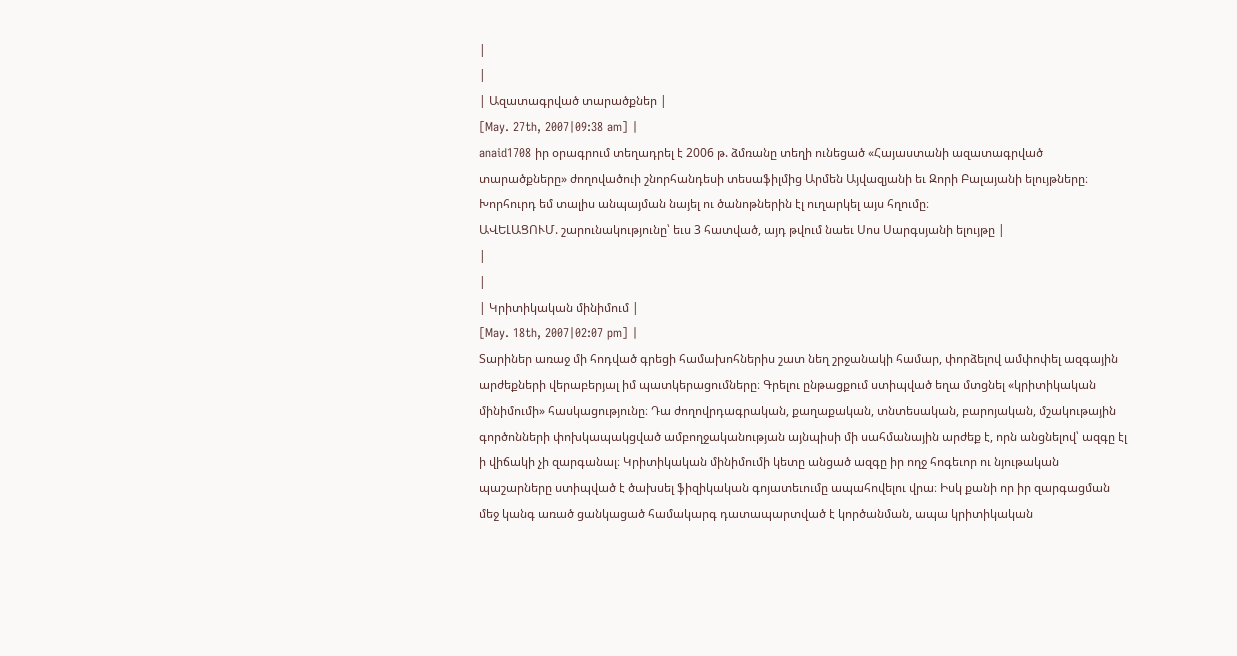|
|
| Ազատագրված տարածքներ |
[May. 27th, 2007|09:38 am] |
anaid1708 իր օրագրում տեղադրել է 2006 թ. ձմռանը տեղի ունեցած «Հայաստանի ազատագրված տարածքները» ժողովածուի շնորհանդեսի տեսաֆիլմից Արմեն Այվազյանի եւ Զորի Բալայանի ելույթները։ Խորհուրդ եմ տալիս անպայման նայել ու ծանոթներին էլ ուղարկել այս հղումը։
ԱՎԵԼԱՑՈՒՄ. շարունակությունը՝ եւս 3 հատված, այդ թվում նաեւ Սոս Սարգսյանի ելույթը |
|
|
| Կրիտիկական մինիմում |
[May. 18th, 2007|02:07 pm] |
Տարիներ առաջ մի հոդված գրեցի համախոհներիս շատ նեղ շրջանակի համար, փորձելով ամփոփել ազգային արժեքների վերաբերյալ իմ պատկերացումները։ Գրելու ընթացքում ստիպված եղա մտցնել «կրիտիկական մինիմումի» հասկացությունը։ Դա ժողովրդագրական, քաղաքական, տնտեսական, բարոյական, մշակութային գործոնների փոխկապակցված ամբողջականության այնպիսի մի սահմանային արժեք է, որն անցնելով՝ ազգը էլ ի վիճակի չի զարգանալ։ Կրիտիկական մինիմումի կետը անցած ազգը իր ողջ հոգեւոր ու նյութական պաշարները ստիպված է ծախսել ֆիզիկական գոյատեւումը ապահովելու վրա։ Իսկ քանի որ իր զարգացման մեջ կանգ առած ցանկացած համակարգ դատապարտված է կործանման, ապա կրիտիկական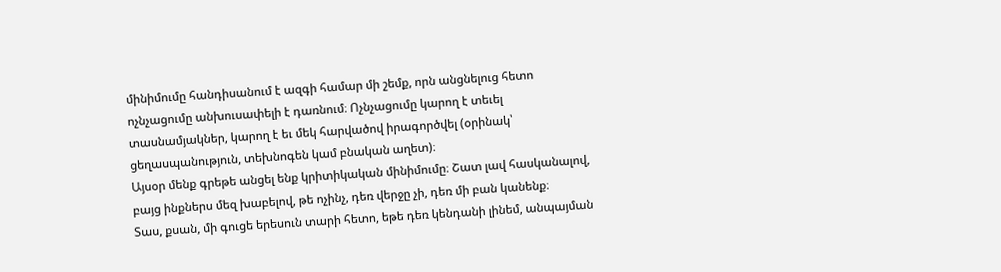մինիմումը հանդիսանում է ազգի համար մի շեմք, որն անցնելուց հետո ոչնչացումը անխուսափելի է դառնում։ Ոչնչացումը կարող է տեւել տասնամյակներ, կարող է եւ մեկ հարվածով իրագործվել (օրինակ՝ ցեղասպանություն, տեխնոգեն կամ բնական աղետ)։
Այսօր մենք գրեթե անցել ենք կրիտիկական մինիմումը։ Շատ լավ հասկանալով, բայց ինքներս մեզ խաբելով, թե ոչինչ, դեռ վերջը չի, դեռ մի բան կանենք։
Տաս, քսան, մի գուցե երեսուն տարի հետո, եթե դեռ կենդանի լինեմ, անպայման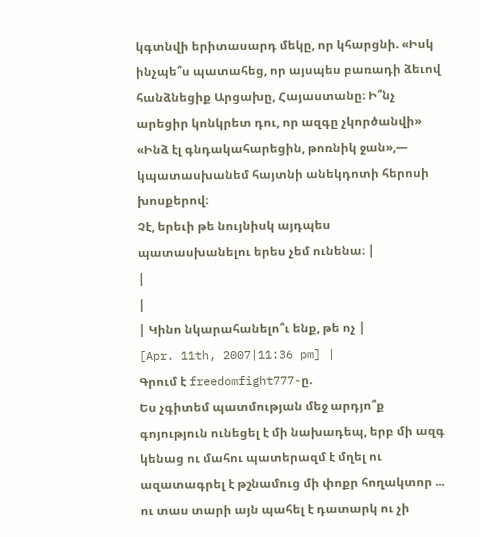կգտնվի երիտասարդ մեկը, որ կհարցնի. «Իսկ ինչպե՞ս պատահեց, որ այսպես բառադի ձեւով հանձնեցիք Արցախը, Հայաստանը։ Ի՞նչ արեցիր կոնկրետ դու, որ ազգը չկործանվի»
«Ինձ էլ գնդակահարեցին, թոռնիկ ջան»,— կպատասխանեմ հայտնի անեկդոտի հերոսի խոսքերով։
Չէ, երեւի թե նույնիսկ այդպես պատասխանելու երես չեմ ունենա։ |
|
|
| Կինո նկարահանելո՞ւ ենք, թե ոչ |
[Apr. 11th, 2007|11:36 pm] |
Գրում է freedomfight777-ը.
Ես չգիտեմ պատմության մեջ արդյո՞ք գոյություն ունեցել է մի նախադեպ, երբ մի ազգ կենաց ու մահու պատերազմ է մղել ու ազատագրել է թշնամուց մի փոքր հողակտոր ... ու տաս տարի այն պահել է դատարկ ու չի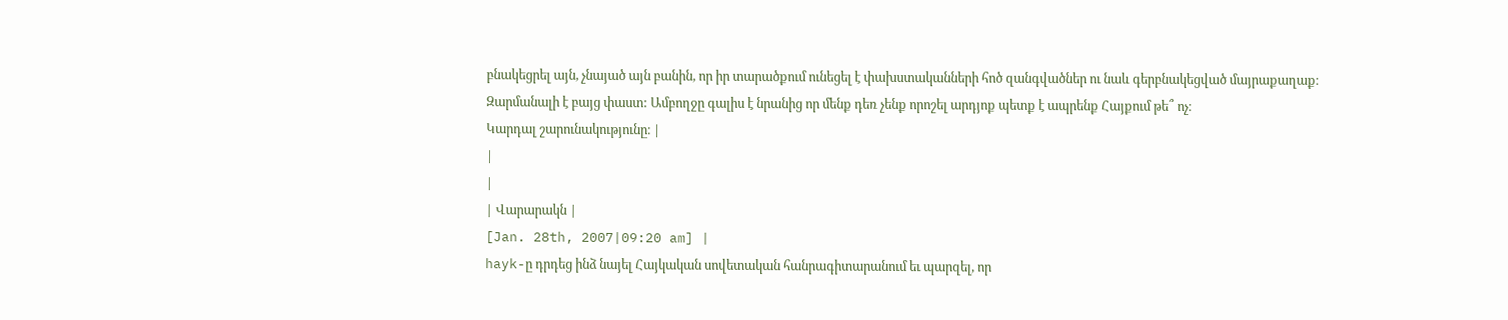բնակեցրել այն, չնայած այն բանին, որ իր տարածքում ունեցել է փախստականների հոծ զանգվածներ ու նաև գերբնակեցված մայրաքաղաք։
Զարմանալի է բայց փաստ: Ամբողջը գալիս է նրանից որ մենք դեռ չենք որոշել արդյոք պետք է ապրենք Հայքում թե՞ ոչ։
Կարդալ շարունակությունը։ |
|
|
| Վարարակն |
[Jan. 28th, 2007|09:20 am] |
hayk-ը դրդեց ինձ նայել Հայկական սովետական հանրագիտարանում եւ պարզել, որ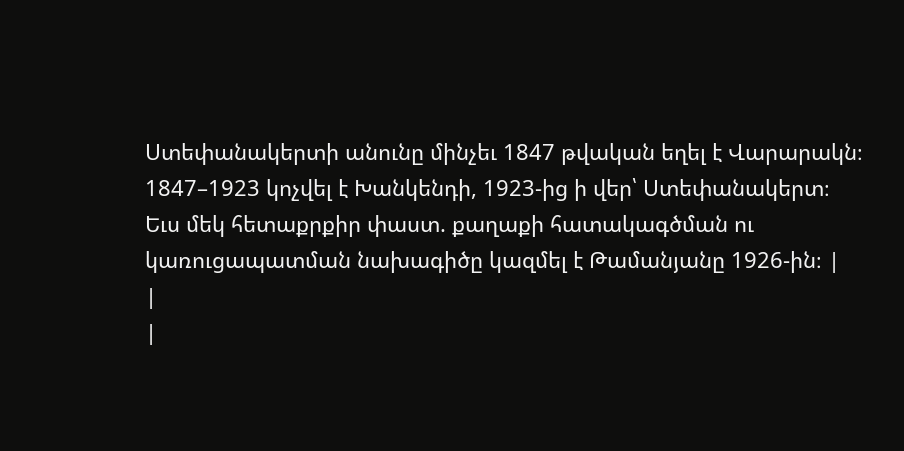Ստեփանակերտի անունը մինչեւ 1847 թվական եղել է Վարարակն։ 1847–1923 կոչվել է Խանկենդի, 1923-ից ի վեր՝ Ստեփանակերտ։
Եւս մեկ հետաքրքիր փաստ. քաղաքի հատակագծման ու կառուցապատման նախագիծը կազմել է Թամանյանը 1926-ին։ |
|
|